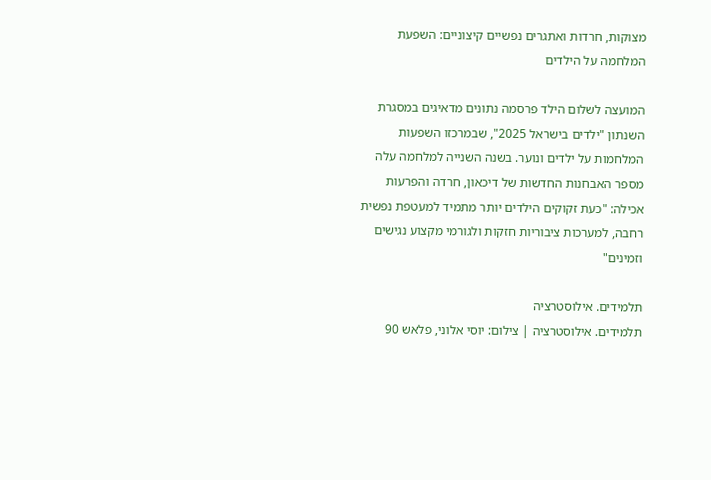מצוקות, חרדות ואתגרים נפשיים קיצוניים: השפעת המלחמה על הילדים

המועצה לשלום הילד פרסמה נתונים מדאיגים במסגרת השנתון "ילדים בישראל 2025", שבמרכזו השפעות המלחמות על ילדים ונוער. בשנה השנייה למלחמה עלה מספר האבחנות החדשות של דיכאון, חרדה והפרעות אכילה: "כעת זקוקים הילדים יותר מתמיד למעטפת נפשית רחבה, למערכות ציבוריות חזקות ולגורמי מקצוע נגישים וזמינים"

תלמידים. אילוסטרציה
תלמידים. אילוסטרציה | צילום: יוסי אלוני, פלאש 90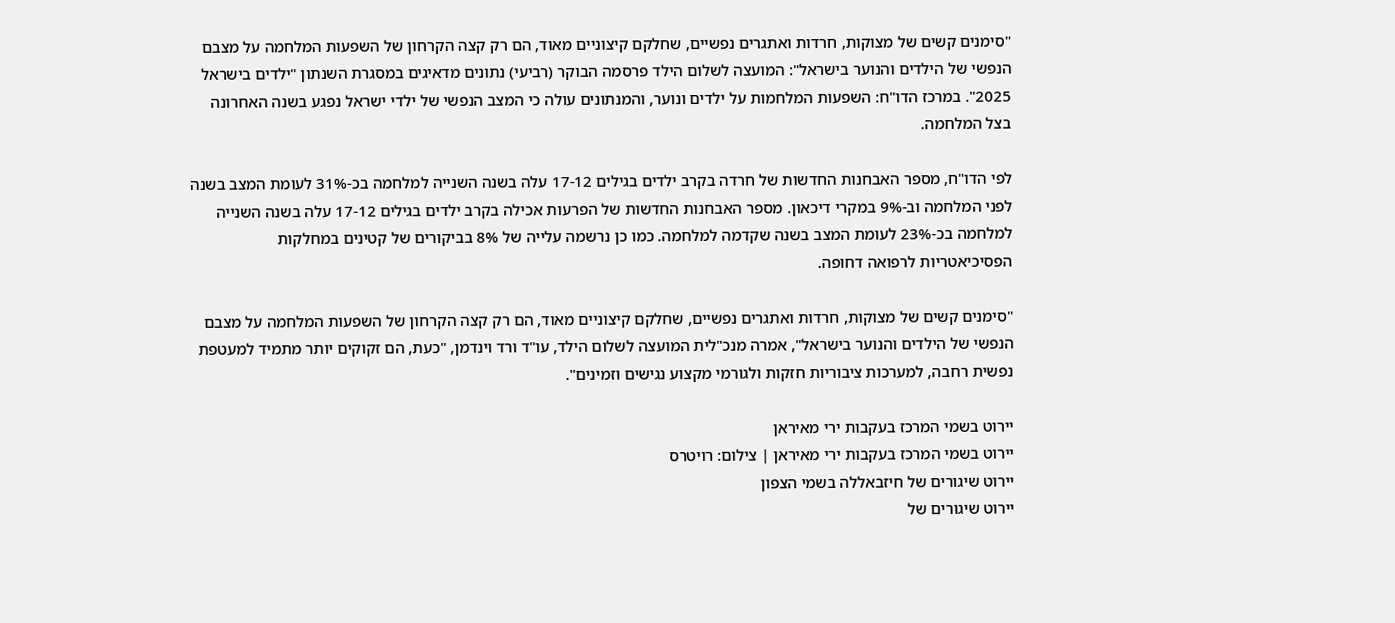"סימנים קשים של מצוקות, חרדות ואתגרים נפשיים, שחלקם קיצוניים מאוד, הם רק קצה הקרחון של השפעות המלחמה על מצבם הנפשי של הילדים והנוער בישראל": המועצה לשלום הילד פרסמה הבוקר (רביעי) נתונים מדאיגים במסגרת השנתון "ילדים בישראל 2025". במרכז הדו"ח: השפעות המלחמות על ילדים ונוער, והמנתונים עולה כי המצב הנפשי של ילדי ישראל נפגע בשנה האחרונה בצל המלחמה.

לפי הדו"ח, מספר האבחנות החדשות של חרדה בקרב ילדים בגילים 17-12 עלה בשנה השנייה למלחמה בכ-31% לעומת המצב בשנה לפני המלחמה וב-9% במקרי דיכאון. מספר האבחנות החדשות של הפרעות אכילה בקרב ילדים בגילים 17-12 עלה בשנה השנייה למלחמה בכ-23% לעומת המצב בשנה שקדמה למלחמה. כמו כן נרשמה עלייה של 8% בביקורים של קטינים במחלקות הפסיכיאטריות לרפואה דחופה.

"סימנים קשים של מצוקות, חרדות ואתגרים נפשיים, שחלקם קיצוניים מאוד, הם רק קצה הקרחון של השפעות המלחמה על מצבם הנפשי של הילדים והנוער בישראל", אמרה מנכ"לית המועצה לשלום הילד, עו"ד ורד וינדמן, "כעת, הם זקוקים יותר מתמיד למעטפת נפשית רחבה, למערכות ציבוריות חזקות ולגורמי מקצוע נגישים וזמינים".

יירוט בשמי המרכז בעקבות ירי מאיראן
יירוט בשמי המרכז בעקבות ירי מאיראן | צילום: רויטרס
יירוט שיגורים של חיזבאללה בשמי הצפון
יירוט שיגורים של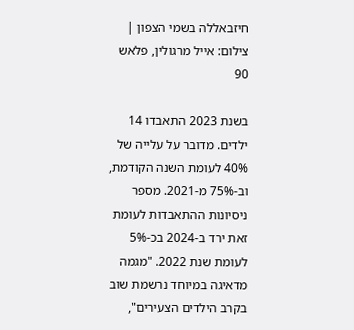חיזבאללה בשמי הצפון | צילום: אייל מרגולין, פלאש 90

בשנת 2023 התאבדו 14 ילדים. מדובר על עלייה של 40% לעומת השנה הקודמת, וב-75% מ-2021. מספר ניסיונות ההתאבדות לעומת זאת ירד ב-2024 בכ-5% לעומת שנת 2022. "מגמה מדאיגה במיוחד נרשמת שוב בקרב הילדים הצעירים",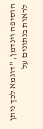הוסיפה וינדמן, "דוגמא לכך ניתן לראות בנתונים על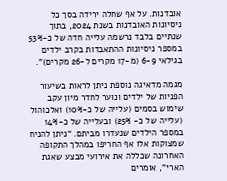אובדנות. על אף שחלה ירידה בסך כל ניסיונות האובדנות בשנת 2024, בתוך שנתיים בלבד נרשמה עלייה חדה של כ-53% במספר ניסיונות ההתאבדות בקרב ילדים בגילאי 6-9 (מ-17 מקרים ל-26 מקרים)".

מגמה מדאיגה נוספת ניתן לראות בשיעור הפניות של ילדים ונוער לחדר מיון עקב שימוש בסמים (עלייה של כ-10%) ואלכוהול (עלייה של כ- 25%) ובעלייה של כ-14% במספר הילדים שנעדרו מביתם. “ניתן להניח שמצוקות אלו אף החריפו במהלך התקופה האחרונה שכללה את אירועי מבצע שאגת הארי", אומרים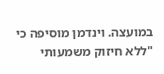במועצה. וינדמן מוסיפה כי "ללא חיזוק משמעותי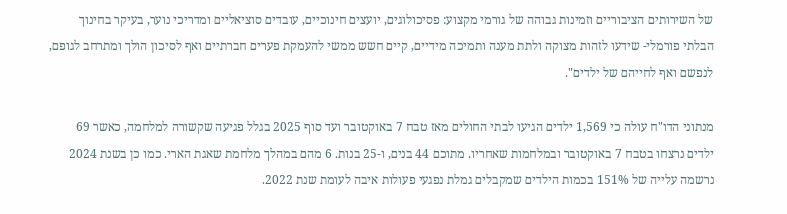של השירותים הציבוריים וזמינות גבוהה של גורמי מקצוע: פסיכולוגים, יועצים חינוכיים, עובדים סוציאליים ומדריכי נוער, בעיקר בחינוך הבלתי פורמלי- שידעו לזהות מצוקה ולתת מענה ותמיכה מידיים, קיים חשש ממשי להעמקת פערים חברתיים ואף לסיכון הולך ומתרחב לגופם, לנפשם ואף לחייהם של ילדים".

מנתוני הדו"ח עולה כי 1,569 ילדים הגיעו לבתי החולים מאז טבח 7 באוקטובר ועד סוף 2025 בגלל פגיעה שקשורה למלחמה, כאשר 69 ילדים נרצחו בטבח 7 באוקטובר ובמלחמות שאחריו. מתוכם 44 בנים, ו-25 בנות. 6 מהם במהלך מלחמת שאגת הארי. כמו כן בשנת 2024 נרשמה עלייה של 151% בכמות הילדים שמקבלים גמלת נפגעי פעולות איבה לעומת שנת 2022.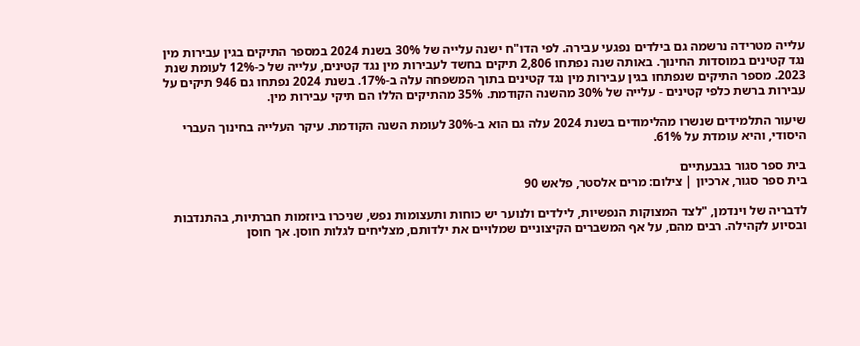עלייה מטרידה נרשמה גם בילדים נפגעי עבירה. לפי הדו"ח ישנה עלייה של 30% בשנת 2024 במספר התיקים בגין עבירות מין נגד קטינים במוסדות החינוך. באותה שנה נפתחו 2,806 תיקים בחשד לעבירות מין נגד קטינים, עלייה של כ-12% לעומת שנת 2023. מספר התיקים שנפתחו בגין עבירות מין נגד קטינים בתוך המשפחה עלה ב-17%. בשנת 2024 נפתחו גם 946 תיקים על עבירות ברשת כלפי קטינים - עלייה של 30% מהשנה הקודמת. 35% מהתיקים הללו הם תיקי עבירות מין.

שיעור התלמידים שנשרו מהלימודים בשנת 2024 עלה גם הוא ב-30% לעומת השנה הקודמת. עיקר העלייה בחינוך העברי היסודי, והיא עומדת על 61%.

בית ספר סגור בגבעתיים
בית ספר סגור, ארכיון | צילום: מרים אלסטר, פלאש 90

לדבריה של וינדמן, "לצד המצוקות הנפשיות, לילדים ולנוער יש כוחות ותעצומות נפש, שניכרו ביוזמות חברתיות, בהתנדבות ובסיוע לקהילה. רבים מהם, על אף המשברים הקיצוניים שמלויים את ילדותם, מצליחים לגלות חוסן. אך חוסן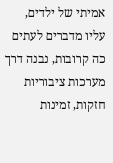אמיתי של ילדים, עליו מדברים לעתים כה קרובות, נבנה דרך מערכות ציבוריות חזקות, זמינות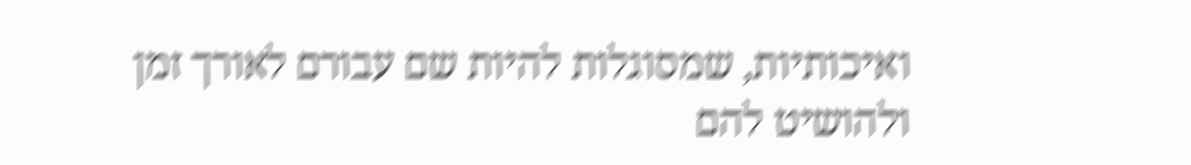ואיכותיות, שמסוגלות להיות שם עבורם לאורך זמן ולהושיט להם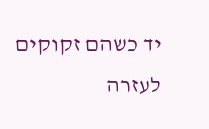יד כשהם זקוקים לעזרה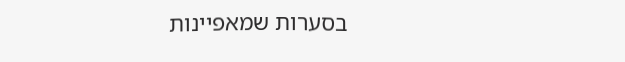בסערות שמאפיינות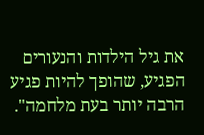את גיל הילדות והנעורים הפגיע, שהופך להיות פגיע הרבה יותר בעת מלחמה".